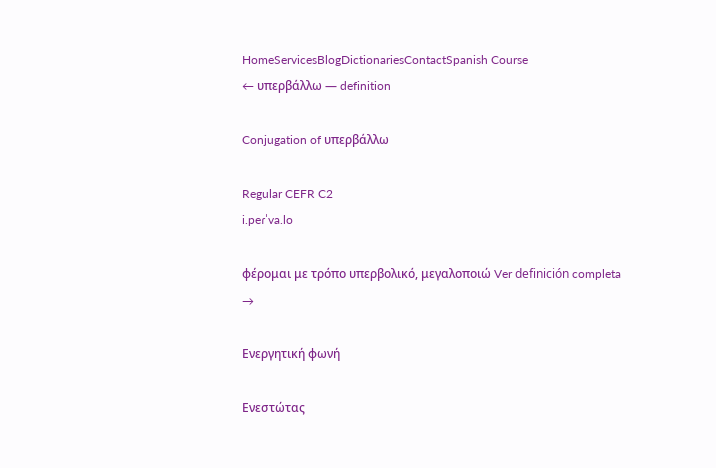HomeServicesBlogDictionariesContactSpanish Course
← υπερβάλλω — definition

Conjugation of υπερβάλλω

Regular CEFR C2
i.peɾˈva.lo

φέρομαι με τρόπο υπερβολικό, μεγαλοποιώ Ver definición completa →

Ενεργητική φωνή

Ενεστώτας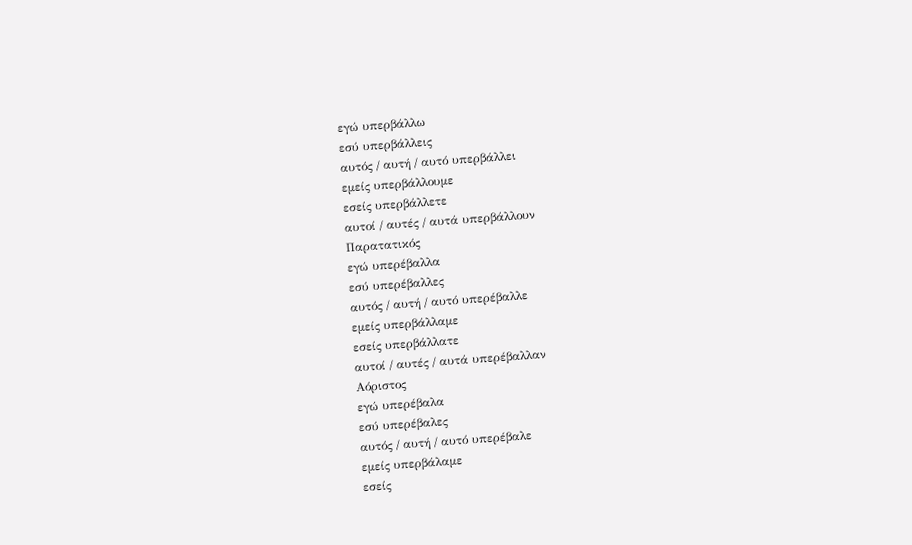εγώ υπερβάλλω
εσύ υπερβάλλεις
αυτός / αυτή / αυτό υπερβάλλει
εμείς υπερβάλλουμε
εσείς υπερβάλλετε
αυτοί / αυτές / αυτά υπερβάλλουν
Παρατατικός
εγώ υπερέβαλλα
εσύ υπερέβαλλες
αυτός / αυτή / αυτό υπερέβαλλε
εμείς υπερβάλλαμε
εσείς υπερβάλλατε
αυτοί / αυτές / αυτά υπερέβαλλαν
Αόριστος
εγώ υπερέβαλα
εσύ υπερέβαλες
αυτός / αυτή / αυτό υπερέβαλε
εμείς υπερβάλαμε
εσείς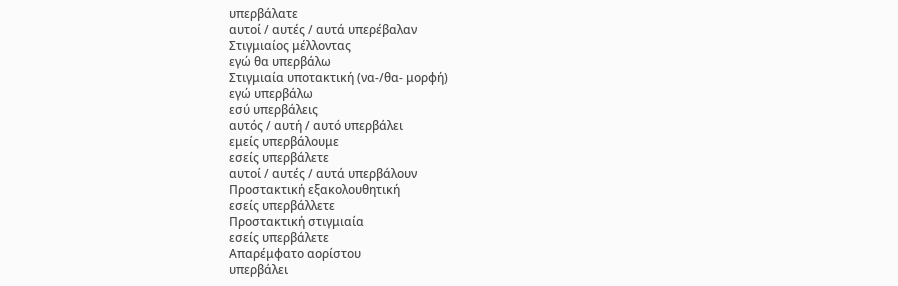υπερβάλατε
αυτοί / αυτές / αυτά υπερέβαλαν
Στιγμιαίος μέλλοντας
εγώ θα υπερβάλω
Στιγμιαία υποτακτική (να-/θα- μορφή)
εγώ υπερβάλω
εσύ υπερβάλεις
αυτός / αυτή / αυτό υπερβάλει
εμείς υπερβάλουμε
εσείς υπερβάλετε
αυτοί / αυτές / αυτά υπερβάλουν
Προστακτική εξακολουθητική
εσείς υπερβάλλετε
Προστακτική στιγμιαία
εσείς υπερβάλετε
Απαρέμφατο αορίστου
υπερβάλει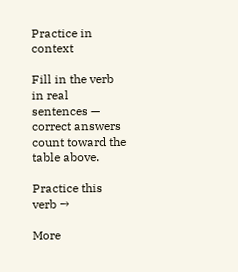Practice in context

Fill in the verb in real sentences — correct answers count toward the table above.

Practice this verb →

More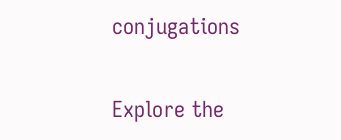conjugations

Explore the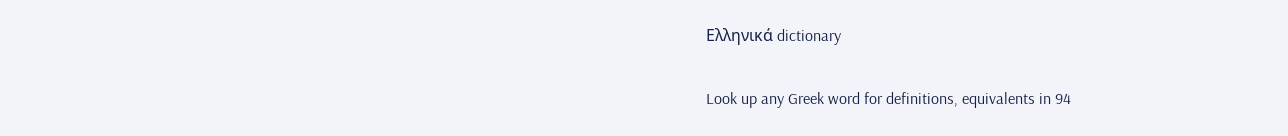Ελληνικά dictionary

Look up any Greek word for definitions, equivalents in 94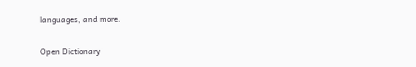languages, and more.

Open Dictionary